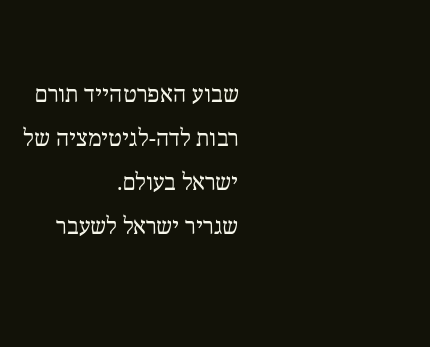שבוע האפרטהייד תורם רבות לדה-לגיטימציה של ישראל בעולם.
שגריר ישראל לשעבר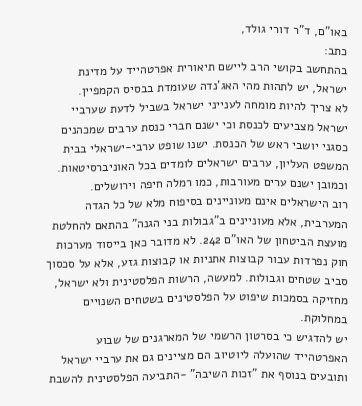באו"ם, ד"ר דורי גולד,
כתב:
בהתחשב בקושי הרב ליישם תיאורית אפרטהייד על מדינת ישראל, יש לתהות מהי האג'נדה שעומדת בבסיס הקמפיין.
לא צריך להיות מומחה לענייני ישראל בשביל לדעת שערביי ישראל מצביעים לכנסת וכי ישנם חברי כנסת ערבים שמכהנים כסגני יושבי ראש של הכנסת. ישנו שופט ערבי-ישראלי בבית המשפט העליון, ערבים ישראלים לומדים בכל האוניברסיטאות. וכמובן ישנם ערים מעורבות, כמו רמלה חיפה וירושלים.
רוב הישראלים אינם מעוניינים בסיפוח מלא של כל הגדה המערבית, אלא מעוניינים ב"גבולות בני הגנה" בהתאם להחלטת מועצת הביטחון של האו"ם 242. לא מדובר כאן בייסוד מערכות חוק נפרדות עבור קבוצות אתניות או קבוצות גזע, אלא על סכסוך סביב שטחים וגבולות. למעשה, הרשות הפלסטינית ולא ישראל, מחזיקה בסמכות שיפוט על הפלסטינים בשטחים השנויים במחלוקת.
יש להדגיש כי בסרטון הרשמי של המארגנים של שבוע האפרטהייד שהועלה ליוטיוב הם מציינים גם את ערביי ישראל ותובעים בנוסף את "זכות השיבה" -התביעה הפלסטינית להשבת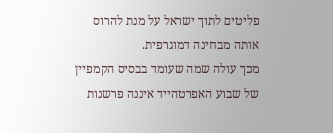פליטים לתוך ישראל על מנת להרוס אותה מבחינה דמוגרפית.
מכך עולה שמה שעומד בבסיס הקמפיין של שבוע האפרטהייד איננה פרשנות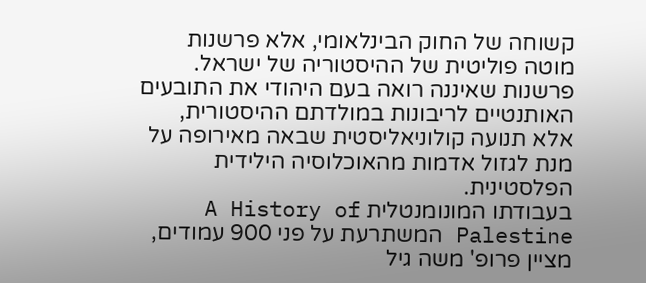קשוחה של החוק הבינלאומי, אלא פרשנות מוטה פוליטית של ההיסטוריה של ישראל. פרשנות שאיננה רואה בעם היהודי את התובעים האותנטיים לריבונות במולדתם ההיסטורית, אלא תנועה קולוניאליסטית שבאה מאירופה על מנת לגזול אדמות מהאוכלוסיה הילידית הפלסטינית.
בעבודתו המונומנטלית A History of Palestine המשתרעת על פני 900 עמודים, מציין פרופ' משה גיל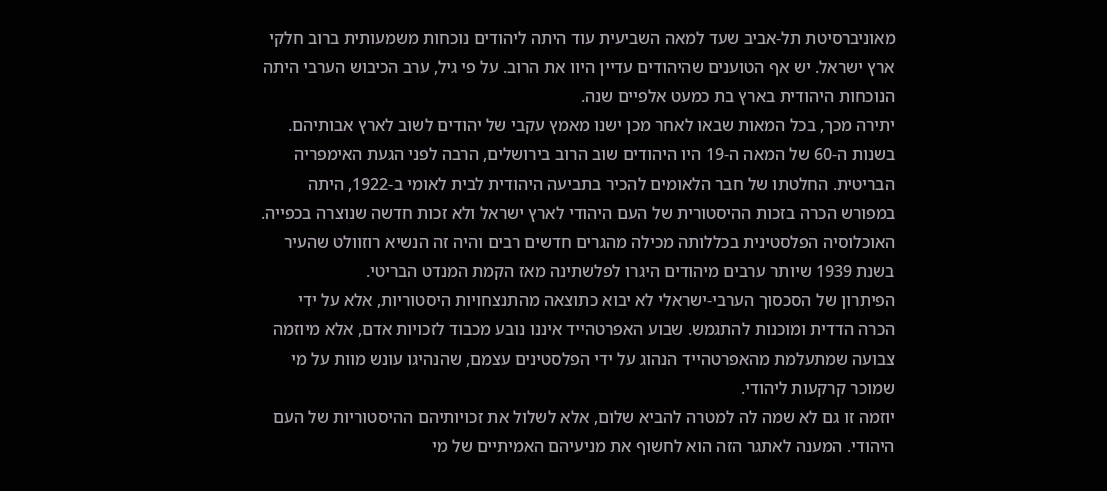מאוניברסיטת תל-אביב שעד למאה השביעית עוד היתה ליהודים נוכחות משמעותית ברוב חלקי ארץ ישראל. יש אף הטוענים שהיהודים עדיין היוו את הרוב. על פי גיל, ערב הכיבוש הערבי היתה הנוכחות היהודית בארץ בת כמעט אלפיים שנה.
יתירה מכך, בכל המאות שבאו לאחר מכן ישנו מאמץ עקבי של יהודים לשוב לארץ אבותיהם. בשנות ה-60 של המאה ה-19 היו היהודים שוב הרוב בירושלים, הרבה לפני הגעת האימפריה הבריטית. החלטתו של חבר הלאומים להכיר בתביעה היהודית לבית לאומי ב-1922, היתה במפורש הכרה בזכות ההיסטורית של העם היהודי לארץ ישראל ולא זכות חדשה שנוצרה בכפייה.
האוכלוסיה הפלסטינית בכללותה מכילה מהגרים חדשים רבים והיה זה הנשיא רוזוולט שהעיר בשנת 1939 שיותר ערבים מיהודים היגרו לפלשתינה מאז הקמת המנדט הבריטי.
הפיתרון של הסכסוך הערבי-ישראלי לא יבוא כתוצאה מהתנצחויות היסטוריות, אלא על ידי הכרה הדדית ומוכנות להתגמש. שבוע האפרטהייד איננו נובע מכבוד לזכויות אדם, אלא מיוזמה צבועה שמתעלמת מהאפרטהייד הנהוג על ידי הפלסטינים עצמם, שהנהיגו עונש מוות על מי שמוכר קרקעות ליהודי.
יוזמה זו גם לא שמה לה למטרה להביא שלום, אלא לשלול את זכויותיהם ההיסטוריות של העם היהודי. המענה לאתגר הזה הוא לחשוף את מניעיהם האמיתיים של מי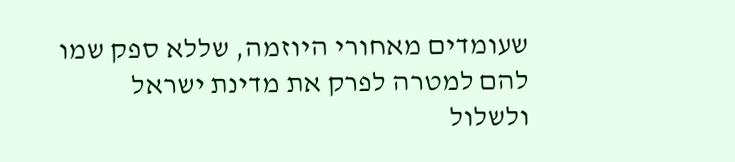שעומדים מאחורי היוזמה, שללא ספק שמו להם למטרה לפרק את מדינת ישראל ולשלול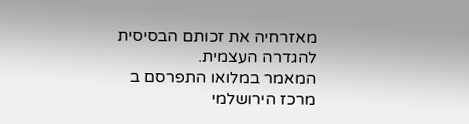מאזרחיה את זכותם הבסיסית להגדרה העצמית.
המאמר במלואו התפרסם ב
מרכז הירושלמי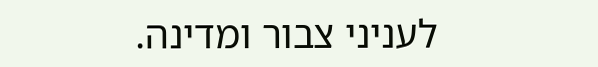לעניני צבור ומדינה.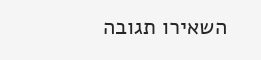השאירו תגובה